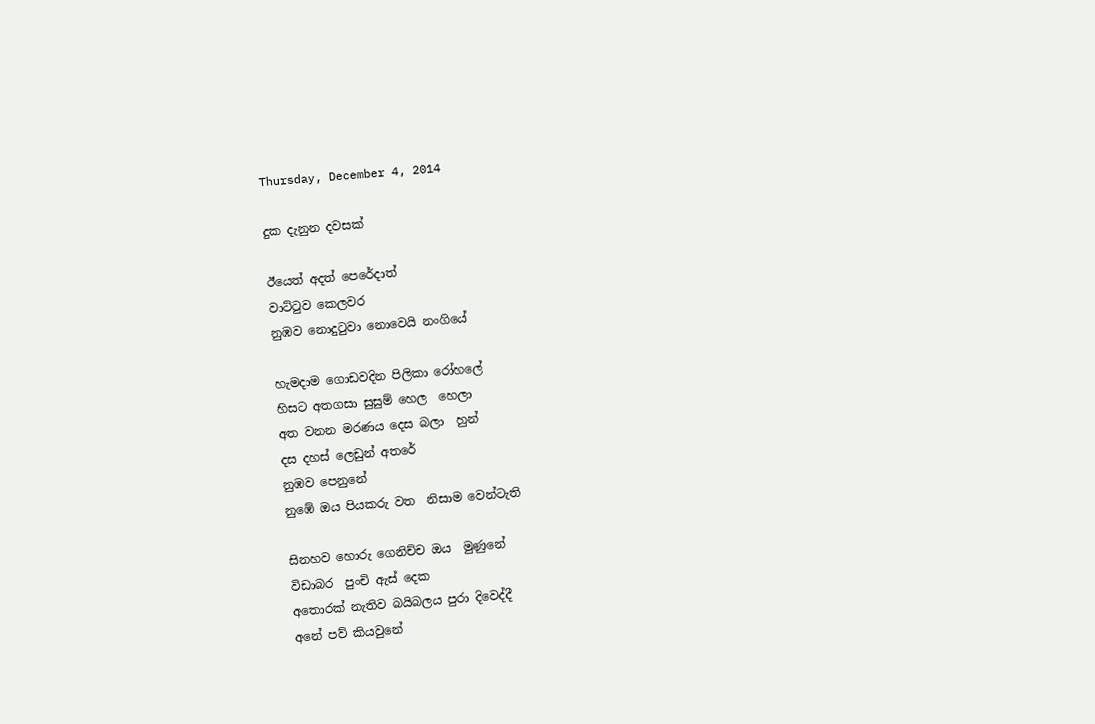Thursday, December 4, 2014

දුක දැනුන දවසක්

ඊයෙත් අදත් පෙරේදාත්
වාට්ටුව කෙලවර
නුඹව නොදුටුවා නොවෙයි නංගියේ

හැමදාම ගොඩවදින පිලිකා රෝහලේ
හිසට අතගසා සුසුම් හෙල  හෙලා
අත වනන මරණය දෙස බලා  හුන්
දස දහස් ලෙඩුන් අතරේ
නුඹව පෙනුනේ
නුඹේ ඔය පියකරු වත  නිසාම වෙන්ටැති

සිනහව හොරු ගෙනිච්ච ඔය  මුණුනේ
විඩාබර  පුංචි ඇස් දෙක
අතොරක් නැතිව බයිබලය පුරා දිවෙද්දී
අනේ පව් කියවුනේ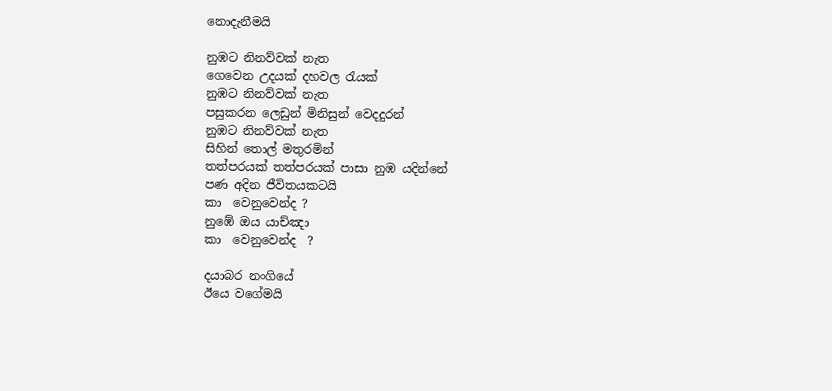නොදැනීමයි

නුඹට නිනව්වක් නැත
ගෙවෙන උදයක් දහවල රැයක්
නුඹට නිනව්වක් නැත
පසුකරන ලෙඩුන් මිනිසුන් වෙදදුරන්
නුඹට නිනව්වක් නැත
සිහින් තොල් මතුරමින්
තත්පරයක් තත්පරයක් පාසා නුඹ යදින්නේ
පණ අදින ජීවිතයකටයි
කා  වෙනුවෙන්ද ?
නුඹේ ඔය යාච්ඤා
කා  වෙනුවෙන්ද  ?

දයාබර නංගියේ
ඊයෙ වගේමයි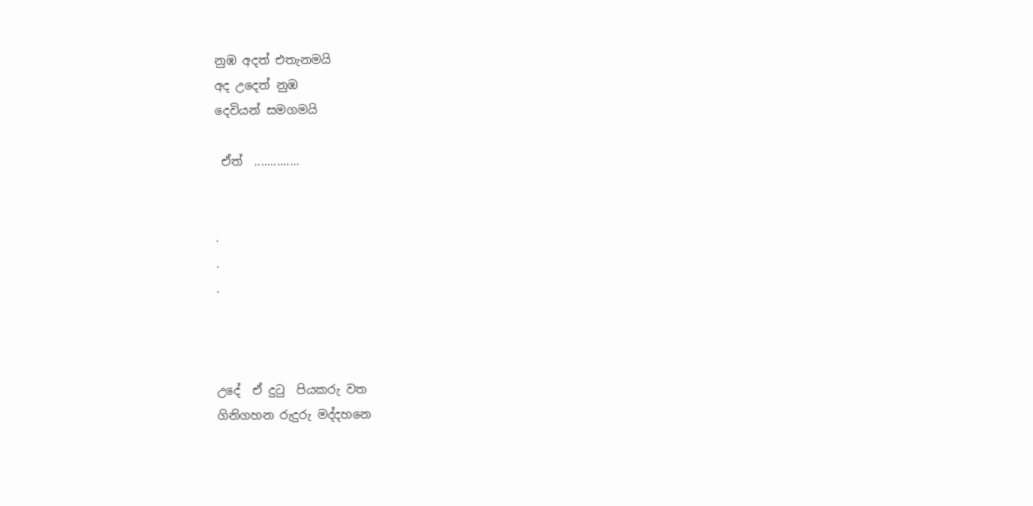නුඹ අදත් එතැනමයි
අද උදෙත් නුඹ
දෙවියන් සමගමයි

 ඒත්  ..............


.
.
.



උදේ  ඒ දුටු  පියකරු වත
ගිනිගහන රුදුරු මද්දහනෙ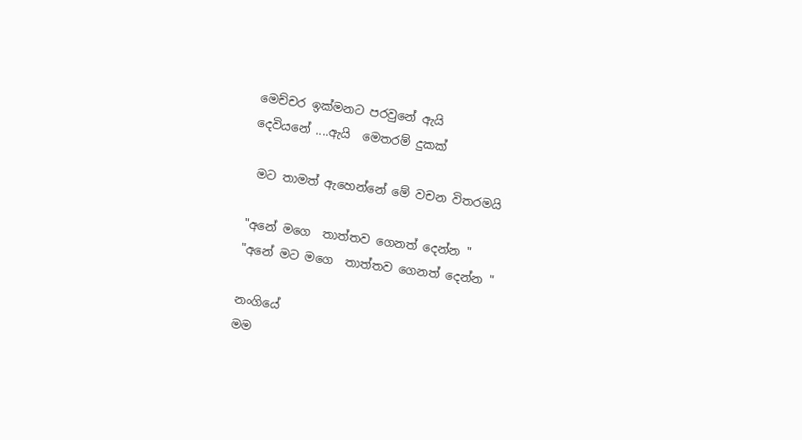මෙච්චර ඉක්මනට පරවුනේ ඇයි
දෙවියනේ ....ඇයි  මෙතරම් දුකක්

 මට තාමත් ඇහෙන්නේ මේ වචන විතරමයි

"අනේ මගෙ  තාත්තව ගෙනත් දෙන්න "
"අනේ මට මගෙ  තාත්තව ගෙනත් දෙන්න "

නංගියේ
මම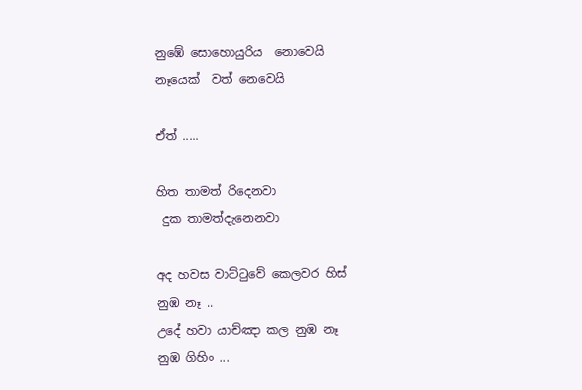නුඹේ සොහොයුරිය  නොවෙයි
නෑයෙක්  වත් නෙවෙයි

ඒත් .....

හිත තාමත් රිදෙනවා
 දුක තාමත්දැනෙනවා

අද හවස වාට්ටුවේ කෙලවර හිස්
නුඹ නෑ ..
උදේ හවා යාච්ඤා කල නුඹ නෑ
නුඹ ගිහිං ...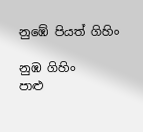නුඹේ පියත් ගිහිං

නුඹ ගිහිං
පාළු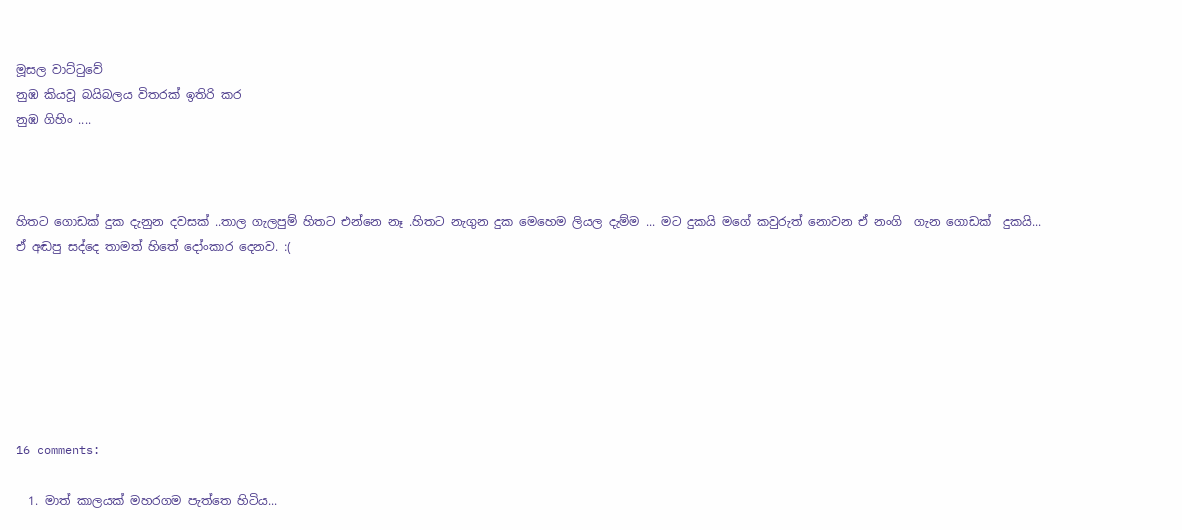මූසල වාට්ටුවේ
නුඹ කියවූ බයිබලය විතරක් ඉතිරි කර
නුඹ ගිහිං ....



හිතට ගොඩක් දුක දැනුන දවසක් ..තාල ගැලපුම් හිතට එන්නෙ නෑ .හිතට නැගුන දුක මෙහෙම ලියල දැම්ම ... මට දුකයි මගේ කවුරුත් නොවන ඒ නංගි  ගැන ගොඩක්  දුකයි...
ඒ අඬපු සද්දෙ තාමත් හිතේ දෝංකාර දෙනව. :(







16 comments:

  1. මාත් කාලයක් මහරගම පැත්තෙ හිටිය...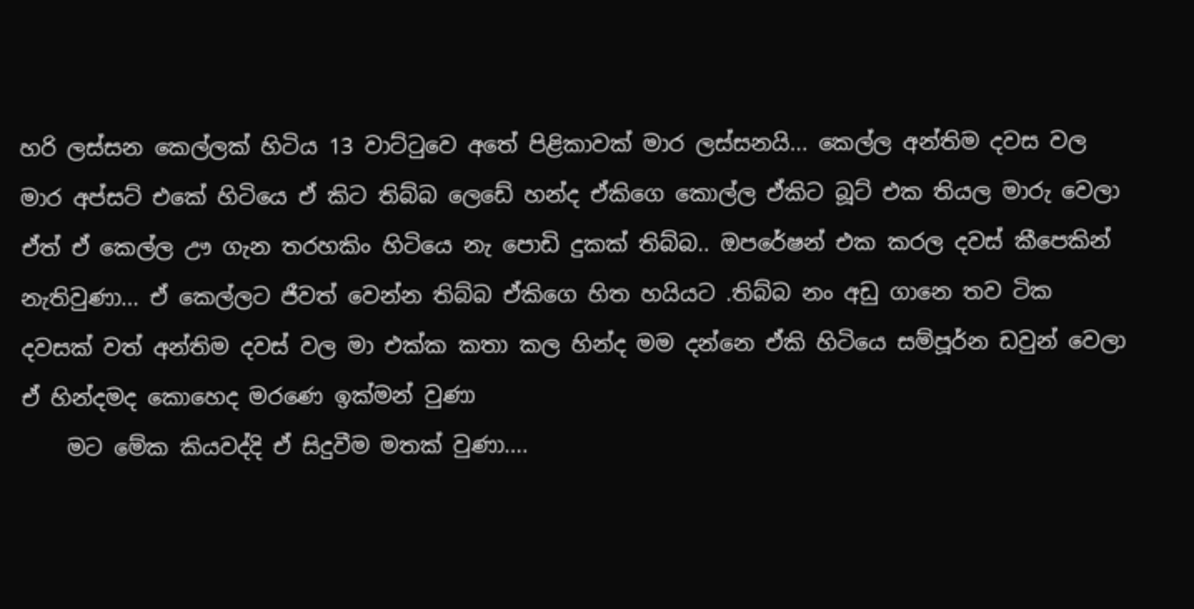හරි ලස්සන කෙල්ලක් හිටිය 13 වාට්ටුවෙ අතේ පිළිකාවක් මාර ලස්සනයි... කෙල්ල අන්තිම දවස වල මාර අප්සට් එකේ හිටියෙ ඒ කිට තිබ්බ ලෙඩේ හන්ද ඒකිගෙ කොල්ල ඒකිට බූට් එක තියල මාරු වෙලා ඒත් ඒ කෙල්ල ඌ ගැන තරහකිං හිටියෙ නැ පොඩි දුකක් තිබ්බ.. ඔපරේෂන් එක කරල දවස් කීපෙකින් නැතිවුණා... ඒ කෙල්ලට ජීවත් වෙන්න තිබ්බ ඒකිගෙ හිත හයියට .තිබ්බ නං අඩු ගානෙ තව ටික දවසක් වත් අන්තිම දවස් වල මා එක්ක කතා කල හින්ද මම දන්නෙ ඒකි හිටියෙ සම්පූර්න ඩවුන් වෙලා ඒ හින්දමද කොහෙද මරණෙ ඉක්මන් වුණා
    මට මේක කියවද්දි ඒ සිදුවීම මතක් වුණා....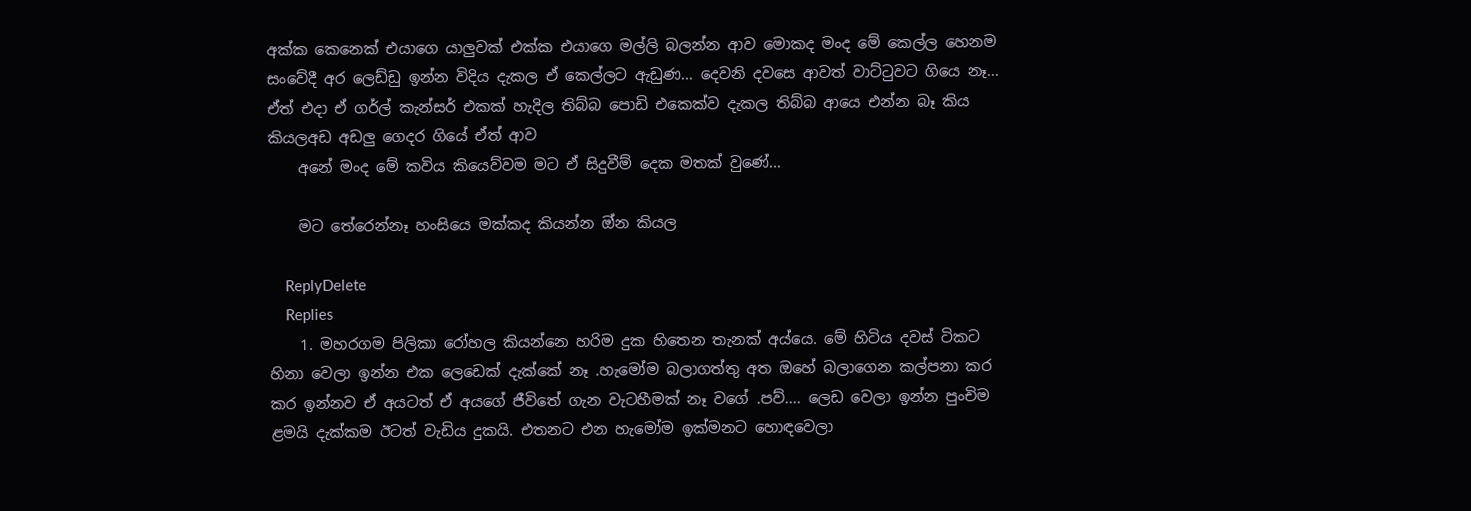අක්ක කෙනෙක් එයාගෙ යාලුවක් එක්ක එයාගෙ මල්ලි බලන්න ආව මොකද මංද මේ කෙල්ල හෙනම සංවේදී අර ලෙඩ්ඩු ඉන්න විදිය දැකල ඒ කෙල්ලට ඇඩුණ... දෙවනි දවසෙ ආවත් වාට්ටුවට ගියෙ නෑ... ඒත් එදා ඒ ගර්ල් කැන්සර් එකක් හැදිල තිබ්බ පොඩි එකෙක්ව දැකල තිබ්බ ආයෙ එන්න බෑ කිය කියලඅඩ අඩලු ගෙදර ගියේ ඒත් ආව
    අනේ මංද මේ කවිය කියෙව්වම මට ඒ සිදුවීම් දෙක මතක් වුණේ...

    මට තේරෙන්නෑ හංසියෙ මක්කද කියන්න ඔ්න කියල

    ReplyDelete
    Replies
    1. මහරගම පිලිකා රෝහල කියන්නෙ හරිම දුක හිතෙන තැනක් අය්යෙ. මේ හිටිය දවස් ටිකට හිනා වෙලා ඉන්න එක ලෙඩෙක් දැක්කේ නෑ .හැමෝම බලාගත්තු අත ඔහේ බලාගෙන කල්පනා කර කර ඉන්නව ඒ අයටත් ඒ අයගේ ජීවිතේ ගැන වැටහීමක් නෑ වගේ .පව්.... ලෙඩ වෙලා ඉන්න පුංචිම ළමයි දැක්කම ඊටත් වැඩිය දුකයි. එතනට එන හැමෝම ඉක්මනට හොඳවෙලා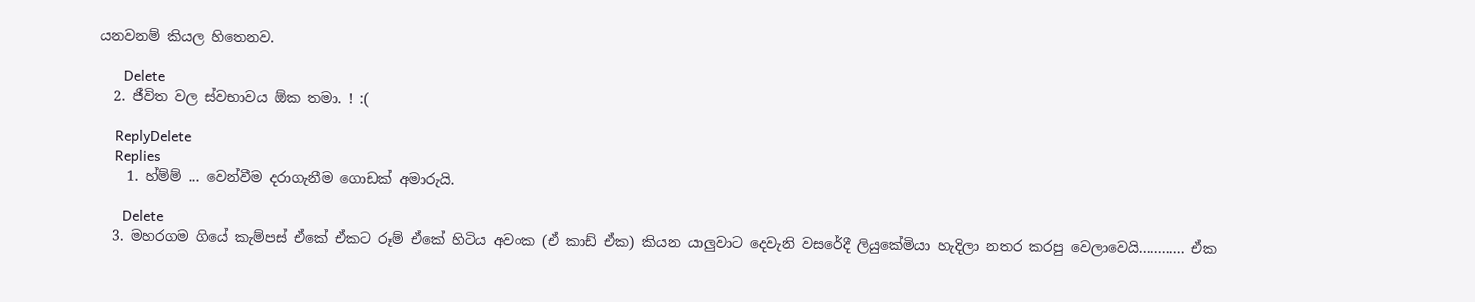යනවනම් කියල හිතෙනව.

      Delete
  2. ජීවිත වල ස්වභාවය ඕක තමා. ! :(

    ReplyDelete
    Replies
    1. හ්ම්ම් ... වෙන්වීම දරාගැනීම ගොඩක් අමාරුයි.

      Delete
  3. මහරගම ගියේ කැම්පස් ඒකේ ඒකට රූම් ඒකේ හිටිය අවංක (ඒ කාඩ් ඒක) කියන යාලුවාට දෙවැනි වසරේදී ලියුකේමියා හැදිලා නතර කරපු වෙලාවෙයි............ ඒක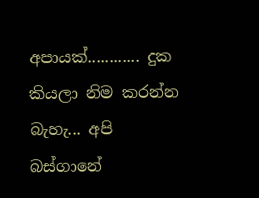අපායක්............ දුක කියලා නිම කරන්න බැහැ... අපි බස්ගානේ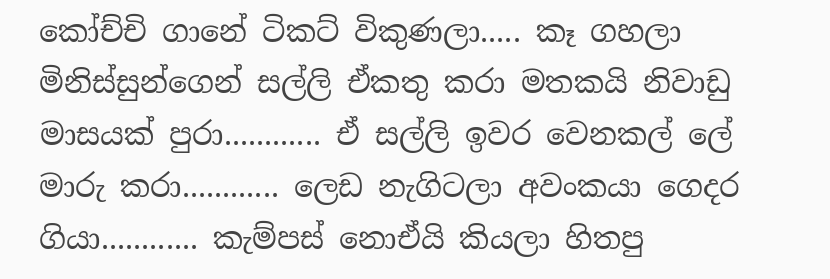කෝච්චි ගානේ ටිකට් විකුණලා..... කෑ ගහලා මිනිස්සුන්ගෙන් සල්ලි ඒකතු කරා මතකයි නිවාඩු මාසයක් පුරා............ ඒ සල්ලි ඉවර වෙනකල් ලේ මාරු කරා............ ලෙඩ නැගිටලා අවංකයා ගෙදර ගියා............ කැම්පස් නොඒයි කියලා හිතපු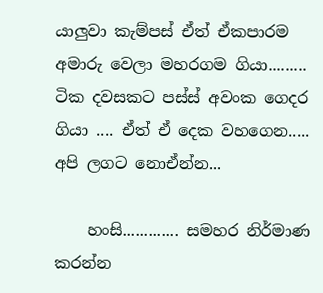යාලුවා කැම්පස් ඒත් ඒකපාරම අමාරු වෙලා මහරගම ගියා......... ටික දවසකට පස්ස් අවංක ගෙදර ගියා .... ඒත් ඒ දෙක වහගෙන..... අපි ලගට නොඒන්න...

    හංසි............. සමහර නිර්මාණ කරන්න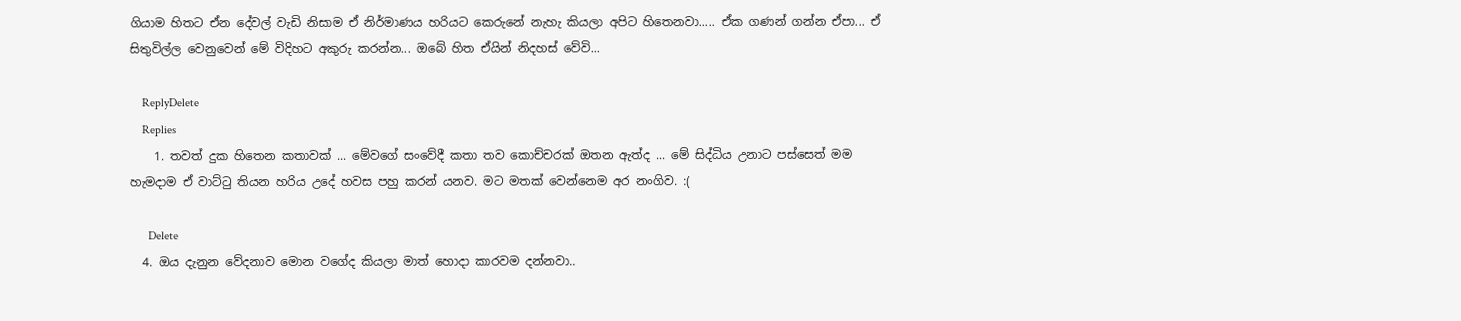ගියාම හිතට ඒන දේවල් වැඩි නිසාම ඒ නිර්මාණය හරියට කෙරුනේ නැහැ කියලා අපිට හිතෙනවා..... ඒක ගණන් ගන්න ඒපා... ඒ සිතුවිල්ල වෙනුවෙන් මේ විදිහට අකුරු කරන්න... ඔබේ හිත ඒයින් නිදහස් වේවි...

    ReplyDelete
    Replies
    1. තවත් දුක හිතෙන කතාවක් ... මේවගේ සංවේදී කතා තව කොච්චරක් ඔතන ඇත්ද ... මේ සිද්ධිය උනාට පස්සෙත් මම හැමදාම ඒ වාට්ටු තියන හරිය උදේ හවස පහු කරන් යනව. මට මතක් වෙන්නෙම අර නංගිව. :(

      Delete
  4. ඔය දැනුන වේදනාව මොන වගේද කියලා මාත් හොදා කාරවම දන්නවා..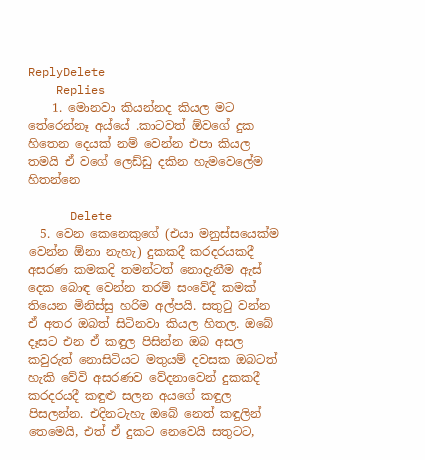ReplyDelete
    Replies
    1. මොනවා කියන්නද කියල මට තේරෙන්නෑ අය්යේ .කාටවත් ඕවගේ දුක හිතෙන දෙයක් නම් වෙන්න එපා කියල තමයි ඒ වගේ ලෙඩ්ඩු දකින හැමවෙලේම හිතන්නෙ

      Delete
  5. වෙන කෙනෙකුගේ (එයා මනුස්සයෙක්ම වෙන්න ඕනා නැහැ) දුකකදී කරදරයකදී අසරණ කමකදි තමන්ටත් නොදැනීම ඇස් දෙක බොඳ වෙන්න තරම් සංවේදී කමක් තියෙන මිනිස්සු හරිම අල්පයි. සතුටු වන්න ඒ අතර ඔබත් සිටිනවා කියල හිතල. ඔබේ දෑසට එන ඒ කඳුල පිසින්න ඔබ අසල කවුරුත් නොසිටියට මතුයම් දවසක ඔබටත් හැකි වේවි අසරණව වේදනාවෙන් දුකකදී කරදරයදී කඳුළු සලන අයගේ කඳුල පිසලන්න. එදිනටැහැ ඔබේ නෙත් කඳුලින් තෙමෙයි, එත් ඒ දුකට නෙවෙයි සතුටට,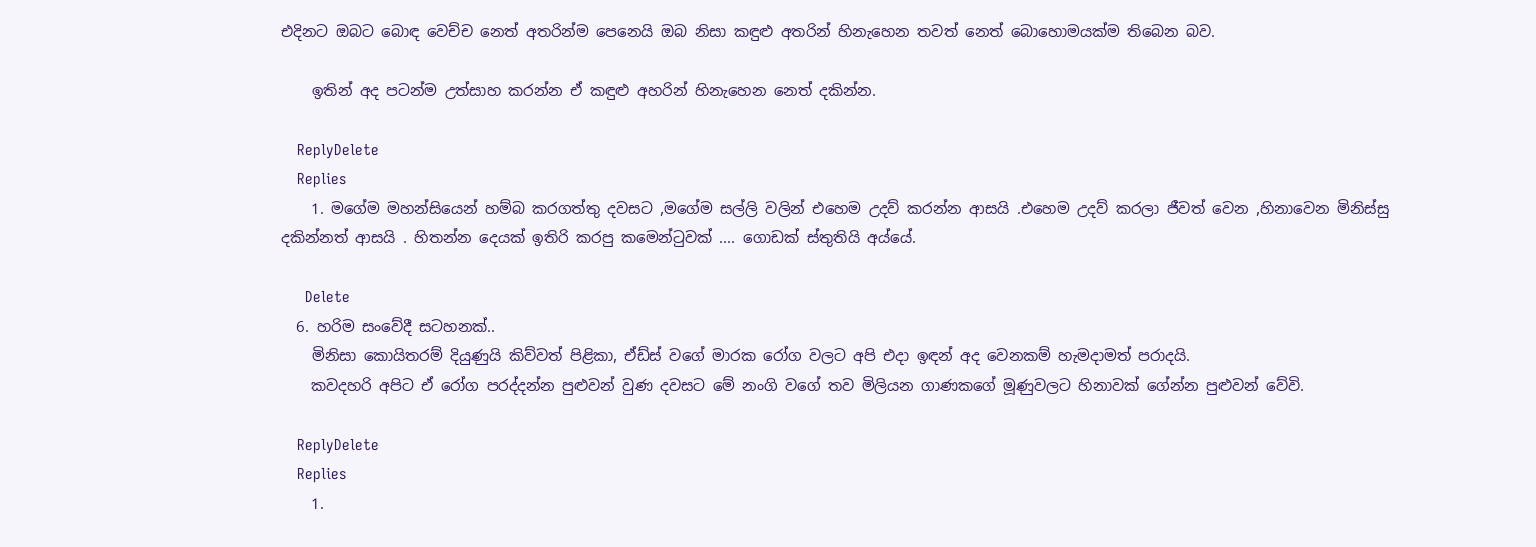එදිනට ඔබට බොඳ වෙච්ච නෙත් අතරින්ම පෙනෙයි ඔබ නිසා කඳුළු අතරින් හිනැහෙන තවත් නෙත් බොහොමයක්ම තිබෙන බව.

    ඉතින් අද පටන්ම උත්සාහ කරන්න ඒ කඳුළු අහරින් හිනැහෙන නෙත් දකින්න.

    ReplyDelete
    Replies
    1. මගේම මහන්සියෙන් හම්බ කරගත්තු දවසට ,මගේම සල්ලි වලින් එහෙම උදව් කරන්න ආසයි .එහෙම උදව් කරලා ජීවත් වෙන ,හිනාවෙන මිනිස්සු දකින්නත් ආසයි . හිතන්න දෙයක් ඉතිරි කරපු කමෙන්ටුවක් .... ගොඩක් ස්තුතියි අය්යේ.

      Delete
  6. හරිම සංවේදී සටහනක්..
    මිනිසා කොයිතරම් දියුණුයි කිව්වත් පිළිකා, ඒඩ්ස් වගේ මාරක රෝග වලට අපි එදා ඉඳන් අද වෙනකම් හැමදාමත් පරාදයි.
    කවදහරි අපිට ඒ රෝග පරද්දන්න පුළුවන් වුණ දවසට මේ නංගි වගේ තව මිලියන ගාණකගේ මූණුවලට හිනාවක් ගේන්න පුළුවන් වේවි.

    ReplyDelete
    Replies
    1.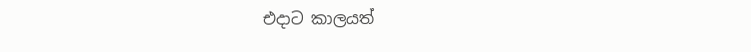එදාට කාලයත්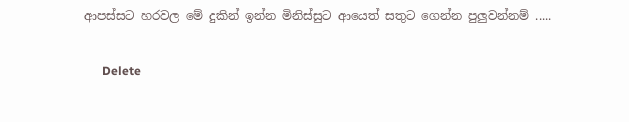ආපස්සට හරවල මේ දුකින් ඉන්න මිනිස්සුට ආයෙත් සතුට ගෙන්න පුලුවන්නම් .....

      Delete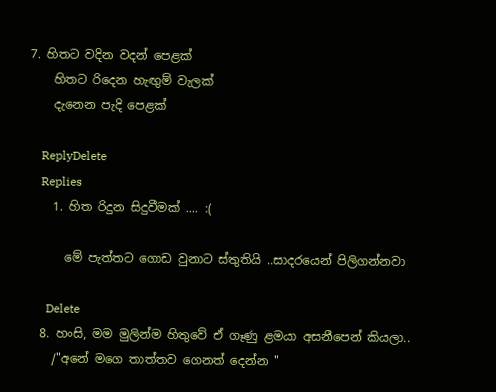7. හිතට වදින වදන් පෙළක්
    හිතට රිදෙන හැඟුම් වැලක්
    දැනෙන පැදි පෙළක්

    ReplyDelete
    Replies
    1. හිත රිදුන සිදුවීමක් .... :(

      මේ පැත්තට ගොඩ වුනාට ස්තුතියි ..සාදරයෙන් පිලිගන්නවා

      Delete
  8. හංසි, මම මුලින්ම හිතුවේ ඒ ගෑණු ළමයා අසනීපෙන් කියලා..
    /"අනේ මගෙ තාත්තව ගෙනත් දෙන්න "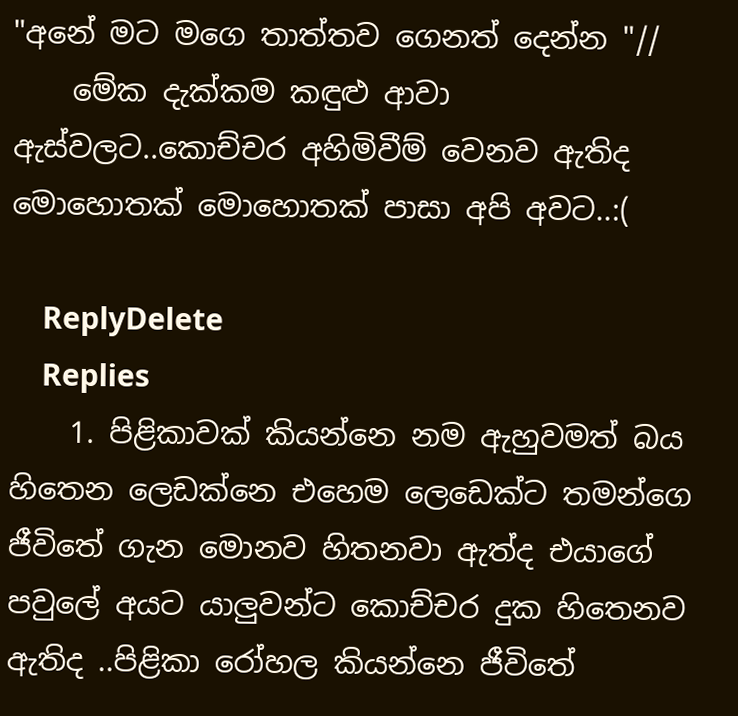"අනේ මට මගෙ තාත්තව ගෙනත් දෙන්න "//
    මේක දැක්කම කඳුළු ආවා ඇස්වලට..කොච්චර අහිමිවීම් වෙනව ඇතිද මොහොතක් මොහොතක් පාසා අපි අවට..:(

    ReplyDelete
    Replies
    1. පිළිකාවක් කියන්නෙ නම ඇහුවමත් බය හිතෙන ලෙඩක්නෙ එහෙම ලෙඩෙක්ට තමන්ගෙ ජීවිතේ ගැන මොනව හිතනවා ඇත්ද එයාගේ පවුලේ අය‍ට යාලුවන්ට කොච්චර දුක හිතෙනව ඇතිද ..පිළිකා රෝහල කියන්නෙ ජීවිතේ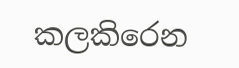කලකිරෙන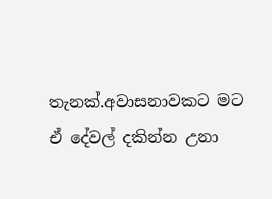තැනක්.අවාසනාවකට මට ඒ දේවල් දකින්න උනා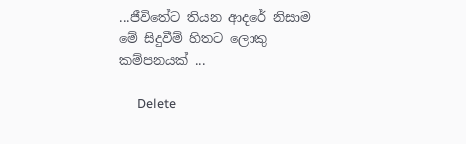...ජීවිතේට තියන ආදරේ නිසාම මේ සිදුවීම් හිතට ලොකු කම්පනයක් ...

      Delete